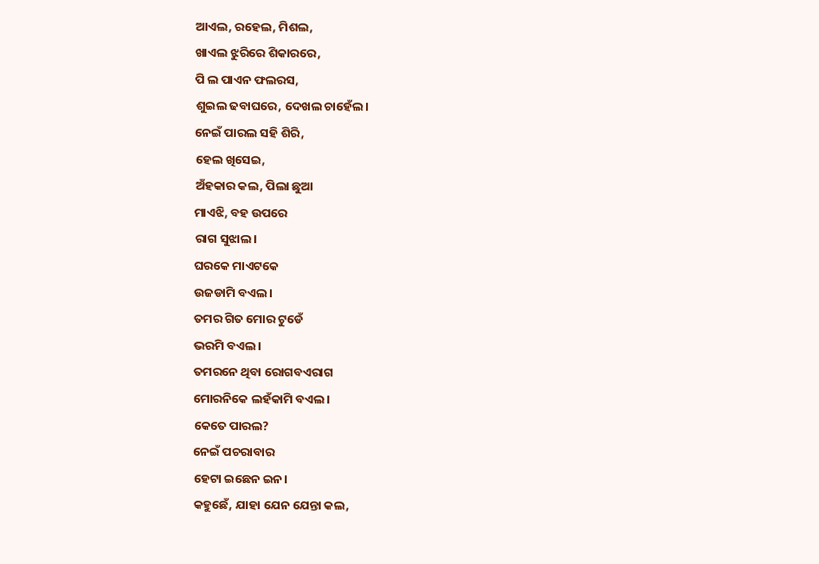ଆଏଲ, ରହେଲ, ମିଶଲ,
ଖାଏଲ ଝୁରିରେ ଶିକାରରେ,
ପି ଲ ପାଏନ ଫଲରସ,
ଶୁଇଲ ଢବାଘରେ, ଦେଖଲ ଚାହେଁଲ।
ନେଇଁ ପାରଲ ସହି ଶିରି,
ହେଲ ଖିସେଇ,
ଅଁହକାର କଲ, ପିଲା ଛୁଆ
ମାଏଝି, ବହ ଉପରେ
ରାଗ ସୁଝାଲ।
ଘରକେ ମାଏଟକେ
ଉଜଡାମି ବଏଲ।
ତମର ଗିତ ମୋର ଟୁଡେଁ
ଭରମି ବଏଲ।
ତମରନେ ଥିବା ରୋଗବଏରାଗ
ମୋରନିକେ ଲହଁକାମି ବଏଲ।
କେତେ ପାରଲ?
ନେଇଁ ପଚରାବାର
ହେଟା ଇଛେନ ଇନ।
କହୁଛେଁ, ଯାହା ଯେନ ଯେନ୍ତା କଲ,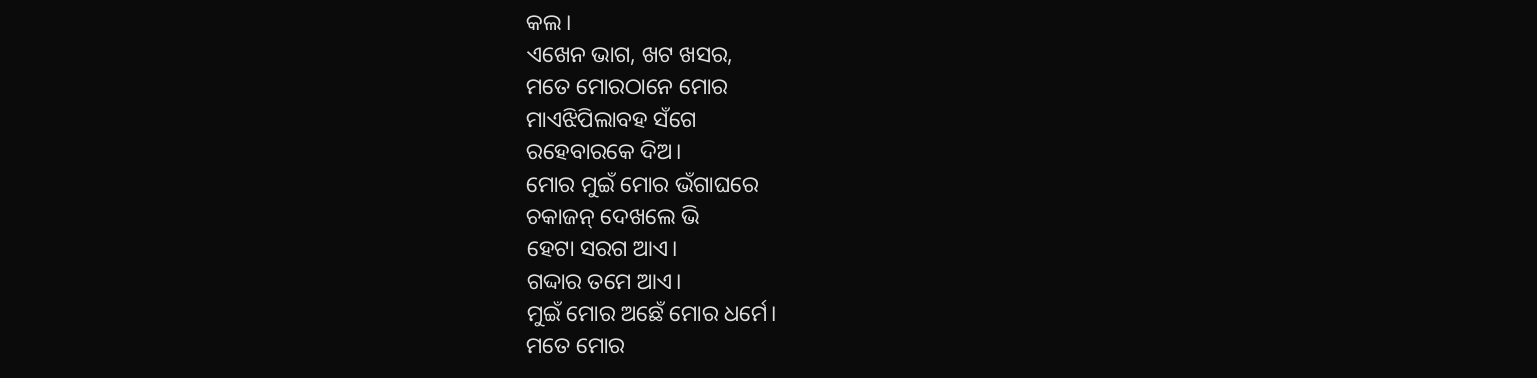କଲ।
ଏଖେନ ଭାଗ, ଖଟ ଖସର,
ମତେ ମୋରଠାନେ ମୋର
ମାଏଝିପିଲାବହ ସଁଗେ
ରହେବାରକେ ଦିଅ।
ମୋର ମୁଇଁ ମୋର ଭଁଗାଘରେ
ଚକାଜନ୍ ଦେଖଲେ ଭି
ହେଟା ସରଗ ଆଏ।
ଗଦ୍ଦାର ତମେ ଆଏ।
ମୁଇଁ ମୋର ଅଛେଁ ମୋର ଧର୍ମେ।
ମତେ ମୋର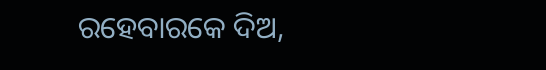ରହେବାରକେ ଦିଅ,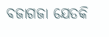ବଜାଗଜା ଯେତକି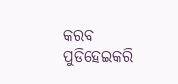କରବ
ପୁଡିହେଇକରି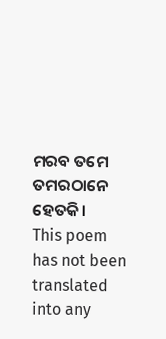ମରବ ତମେ
ତମରଠାନେ ହେତକି।
This poem has not been translated into any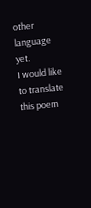other language yet.
I would like to translate this poem